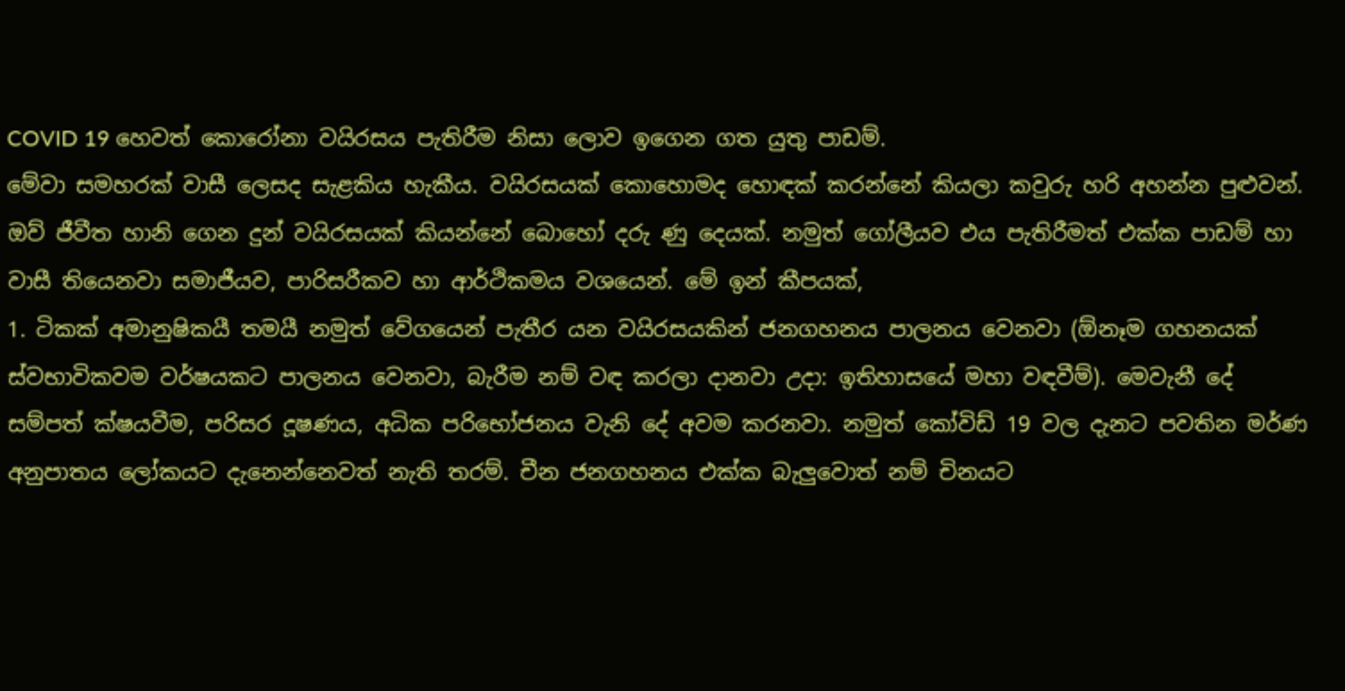COVID 19 හෙවත් කොරෝනා වයිරසය පැතිරීම නිසා ලොව ඉගෙන ගත යුතු පාඩම්.
මේවා සමහරක් වාසී ලෙසද සැළකිය හැකීය. වයිරසයක් කොහොමද හොඳක් කරන්නේ කියලා කවුරු හරි අහන්න පුළුවන්. ඔව් ජීවීත හානි ගෙන දුන් වයිරසයක් කියන්නේ බොහෝ දරු ණු දෙයක්. නමුත් ගෝලීයව එය පැතිරීමත් එක්ක පාඩම් හා වාසී තියෙනවා සමාජීයව, පාරිසරීකව හා ආර්ථිකමය වශයෙන්. මේ ඉන් කීපයක්,
1. ටිකක් අමානුෂිකයී තමයී නමුත් වේගයෙන් පැතීර යන වයිරසයකින් ජනගහනය පාලනය වෙනවා (ඕනෑම ගහනයක් ස්වභාවිකවම වර්ෂයකට පාලනය වෙනවා, බැරීම නම් වඳ කරලා දානවා උදා: ඉතිහාසයේ මහා වඳවීම්). මෙවැනී දේ සම්පත් ක්ෂයවීම, පරිසර දූෂණය, අධික පරිභෝජනය වැනි දේ අවම කරනවා. නමුත් කෝවිඩ් 19 වල දැනට පවතින මර්ණ අනුපාතය ලෝකයට දැනෙන්නෙවත් නැති තරම්. චීන ජනගහනය එක්ක බැලුවොත් නම් චිනයට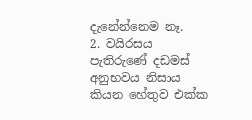දැනේන්නෙම නෑ.
2. වයිරසය පැතිරුණේ දඩමස් අනුභවය නිසාය කියන හේතුව එක්ක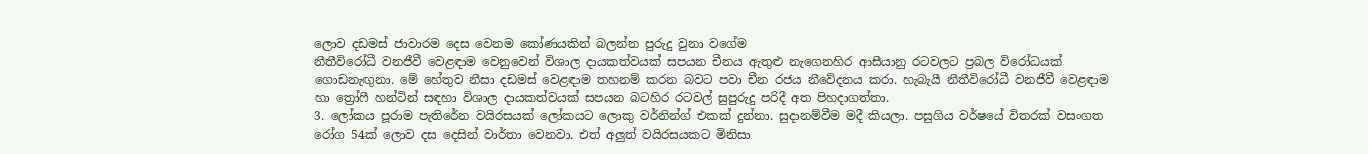ලොව දඩමස් ජාවාරම දෙස වෙනම කෝණයකින් බලන්න පුරුදු වුනා වගේම
නීතීවිරෝධී වනජීවී වෙළඳාම වෙනුවෙන් විශාල දායකත්වයක් සපයන චීනය ඇතුළු නැගෙනහිර ආසීයානු රටවලට ප්‍රබල විරෝධයක් ගොඩනැඟුනා. මේ හේතුව නීසා දඩමස් වෙළඳාම තහනම් කරන බවට පවා චීන රජය නීවේදනය කරා. හැබැයී නීතීවිරෝධී වනජීවී වෙළඳාම හා ත්‍රෝෆී හන්ටින් සඳහා විශාල දායකත්වයක් සපයන බටහිර රටවල් සුපුරුදු පරිදී අත පිහදාගත්තා.
3. ලෝකය පූරාම පැතිරේන වයිරසයක් ලෝකයට ලොකු වර්නින්ග් එකක් දුන්නා. සුදානම්වීම මදී කියලා. පසුගිය වර්ෂයේ විතරක් වසංගත රෝග 54ක් ලොව දස දෙසින් වාර්තා වෙනවා. එත් අලුත් වයිරසයකට මිනිසා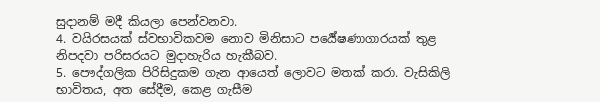සුදානම් මදී කියලා පෙන්වනවා.
4. වයිරසයක් ස්වභාවිකවම නොව මිනිසාට පර්‍යේෂණාගාරයක් තුළ නිපදවා පරිසරයට මුදාහැරිය හැකීබව.
5. පෞද්ගලික පිරිසිදුකම ගැන ආයෙත් ලොවට මතක් කරා. වැසිකිලි භාවිතය, අත සේදීම, කෙළ ගැසීම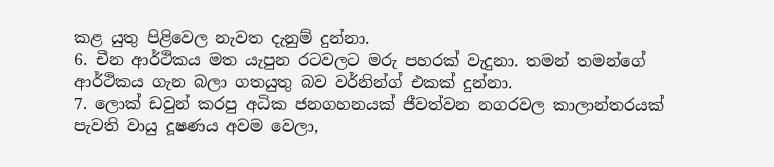කළ යුතු පිළිවෙල නැවත දැනුම් දුන්නා.
6. චීන ආර්ථිකය මත යැපුන රටවලට මරු පහරක් වැදුනා. තමන් තමන්ගේ ආර්ථිකය ගැන බලා ගතයුතු බව වර්නින්ග් එකක් දුන්නා.
7. ලොක් ඩවුන් කරපු අධික ජනගහනයක් ජීවත්වන නගරවල කාලාන්තරයක් පැවති වායු දූෂණය අවම වෙලා,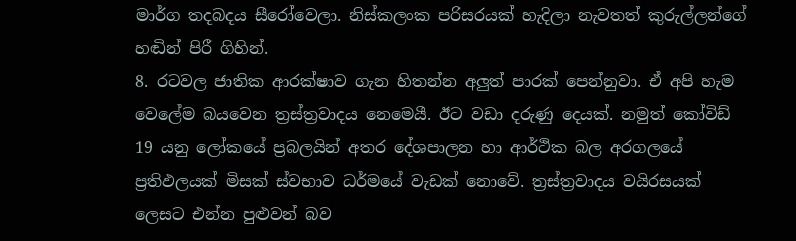මාර්ග තදබදය සීරෝවෙලා. නිස්කලංක පරිසරයක් හැදිලා නැවතත් කුරුල්ලන්ගේ හඬින් පිරී ගිහින්.
8. රටවල ජාතික ආරක්ෂාව ගැන හිතන්න අලුත් පාරක් පෙන්නුවා. ඒ අපි හැම වෙලේම බයවෙන ත්‍රස්ත්‍රවාදය නෙමෙයී. ඊට වඩා දරුණු දෙයක්. නමුත් කෝවිඩ් 19 යනු ලෝකයේ ප්‍රබලයින් අතර දේශපාලන හා ආර්ථික බල අරගලයේ ප්‍රතිඵලයක් මිසක් ස්වභාව ධර්මයේ වැඩක් නොවේ. ත්‍රස්ත්‍රවාදය වයිරසයක් ලෙසට එන්න පුළුවන් බව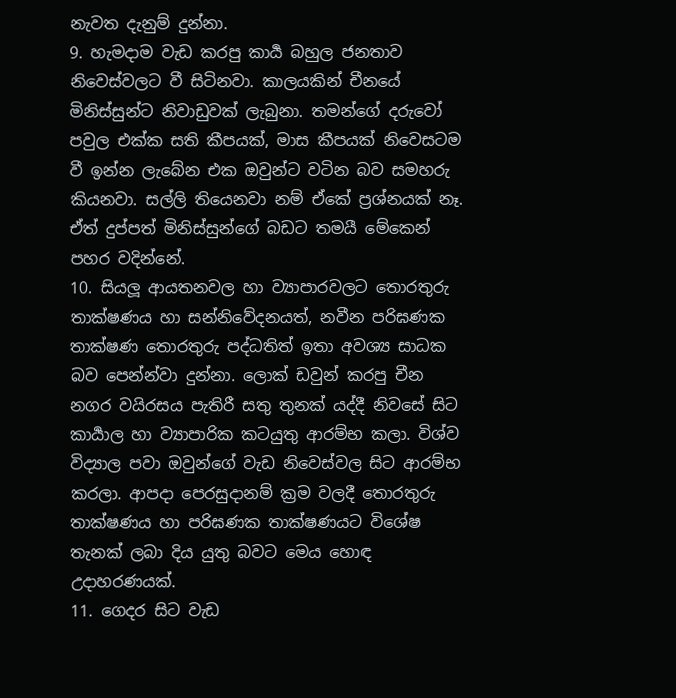නැවත දැනුම් දුන්නා.
9. හැමදාම වැඩ කරපු කාර්‍ය බහුල ජනතාව නිවෙස්වලට වී සිටිනවා. කාලයකින් චීනයේ මිනිස්සුන්ට නිවාඩුවක් ලැබුනා. තමන්ගේ දරුවෝ පවුල එක්ක සති කීපයක්, මාස කීපයක් නිවෙසටම වී ඉන්න ලැබේන එක ඔවුන්ට වටින බව සමහරු කියනවා. සල්ලි තියෙනවා නම් ඒකේ ප්‍රශ්නයක් නෑ. ඒත් දුප්පත් මිනිස්සුන්ගේ බඩට තමයී මේකෙන් පහර වදින්නේ.
10. සියලූ ආයතනවල හා ව්‍යාපාරවලට තොරතුරු තාක්ෂණය හා සන්නිවේදනයත්, නවීන පරිඝණක තාක්ෂණ තොරතුරු පද්ධතිත් ඉතා අවශ්‍ය සාධක බව පෙන්න්වා දුන්නා. ලොක් ඩවුන් කරපු චීන නගර වයිරසය පැතිරී සතු තුනක් යද්දී නිවසේ සිට කාර්‍යාල හා ව්‍යාපාරික කටයුතු ආරම්භ කලා. විශ්ව විද්‍යාල පවා ඔවුන්ගේ වැඩ නිවෙස්වල සිට ආරම්භ කරලා. ආපදා පෙරසුදානම් ක්‍රම වලදී තොරතුරු තාක්ෂණය හා පරිඝණක තාක්ෂණයට විශේෂ තැනක් ලබා දිය යුතු බවට මෙය හොඳ උදාහරණයක්.
11. ගෙදර සිට වැඩ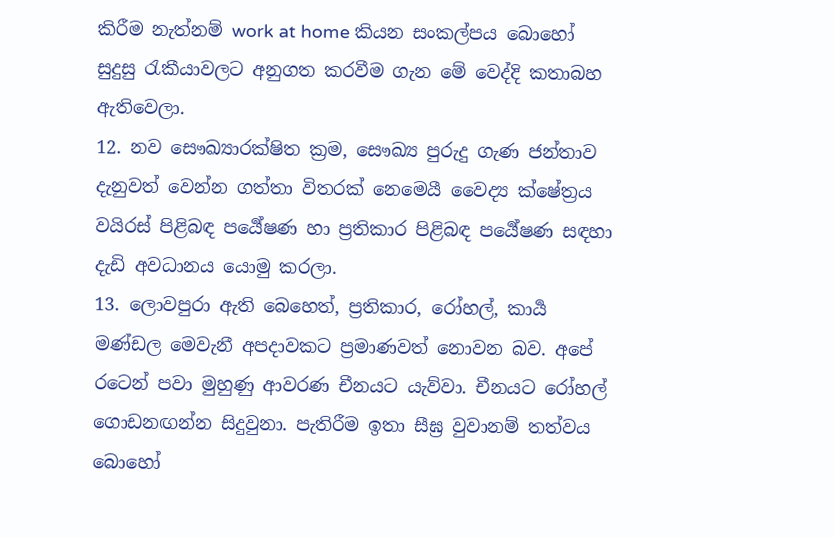කිරීම නැත්නම් work at home කියන සංකල්පය බොහෝ සුදුසු රැකීයාවලට අනුගත කරවීම ගැන මේ වෙද්දි කතාබහ ඇතිවෙලා.
12. නව සෞඛ්‍යාරක්ෂිත ක්‍රම, සෞඛ්‍ය පුරුදු ගැණ ජන්තාව දැනුවත් වෙන්න ගත්තා විතරක් නෙමෙයී වෛද්‍ය ක්ෂේත්‍රය වයිරස් පිළිබඳ පර්‍යේෂණ හා ප්‍රතිකාර පිළිබඳ පර්‍යේෂණ සඳහා දැඩි අවධානය යොමු කරලා.
13. ලොවපුරා ඇති බෙහෙත්, ප්‍රතිකාර, රෝහල්, කාර්‍ය මණ්ඩල මෙවැනී අපදාවකට ප්‍රමාණවත් නොවන බව. අපේ රටෙන් පවා මුහුණු ආවරණ චීනයට යැව්වා. චීනයට රෝහල් ගොඩනඟන්න සිදුවුනා. පැතිරීම ඉතා සීඝ්‍ර වුවානම් තත්වය බොහෝ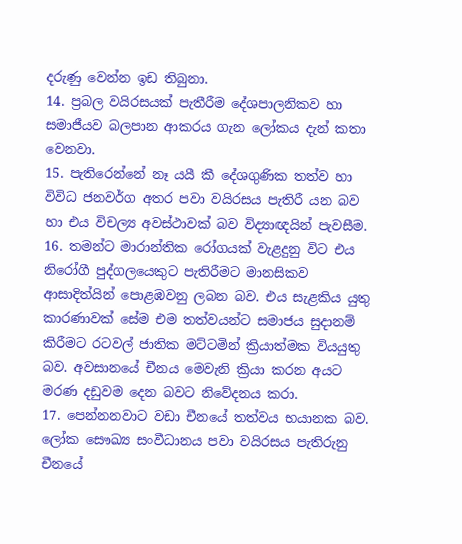දරුණු වෙන්න ඉඩ තිබුනා.
14. ප්‍රබල වයිරසයක් පැතීරීම දේශපාලනිකව හා සමාජීයව බලපාන ආකරය ගැන ලෝකය දැන් කතා වෙනවා.
15. පැතිරෙන්නේ නෑ යයී කී දේශගුණික තත්ව හා විවිධ ජනවර්ග අතර පවා වයිරසය පැතිරී යන බව හා එය විචල්‍ය අවස්ථාවක් බව විද්‍යාඥයින් පැවසීම.
16. තමන්ට මාරාන්තික රෝගයක් වැළදුනු විට එය නිරෝගී පුද්ගලයෙකුට පැතිරීමට මානසිකව ආසාදිත්යින් පොළඹවනු ලබන බව. එය සැළකිය යුතු කාරණාවක් සේම එම තත්වයන්ට සමාජය සුදානම් කිරීමට රටවල් ජාතික මට්ටමින් ක්‍රියාත්මක වියයුතු බව. අවසානයේ චීනය මෙවැනි ක්‍රියා කරන අයට මරණ දඩුවම දෙන බවට නිවේදනය කරා.
17. පෙන්නනවාට වඩා චීනයේ තත්වය භයානක බව. ලෝක සෞඛ්‍ය සංවීධානය පවා වයිරසය පැතිරුනු චීනයේ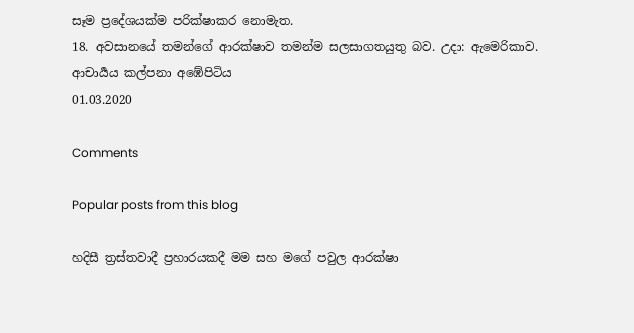සෑම ප්‍රදේශයක්ම පරික්ෂාකර නොමැත.
18. අවසානයේ තමන්ගේ ආරක්ෂාව තමන්ම සලසාගතයුතු බව. උදා: ඇමෙරිකාව.
ආචාර්‍යය කල්පනා අඹේපිටිය
01.03.2020

Comments

Popular posts from this blog

හදිසී ත්‍රස්තවාදී ප්‍රහාරයකදී මම සහ මගේ පවුල ආරක්ෂා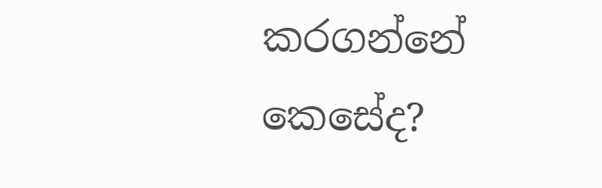කරගන්නේ කෙසේද?